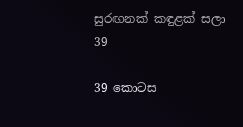සුරඟනක් කඳුළක් සලා 39

39 කොටස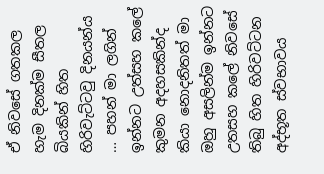ඒ නිවසේ ගතකල හැම දිනක්ම සීතල බියකින් හිත හිරිවැට්ටවු දිනයන්ය … පහන් මා ලගින් ඉන්නට උත්සහ කලේ කුමන අදහසකින්ද කියා නොදනිතත් මා ඔහු අසලින්ම ඉන්නට උතසහ කලේ නිවසේ තිබු හිත හිරිවට්ටන අද්භූත ස්වභාවය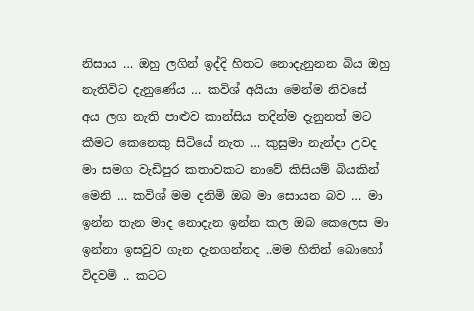නිසාය … ඔහු ලගින් ඉද්දි හිතට නොදැනුනන බිය ඔහු නැතිවිට දැනුණේය … කවිශ් අයියා මෙන්ම නිවසේ අය ලග නැති පාළුව කාන්සිය තදින්ම දැනුනත් මට කීමට කෙනෙකු සිටියේ නැත … කුසුමා නැන්දා උවද මා සමග වැඩිපුර කතාවකට නාවේ කිසියම් බියකින් මෙනි … කවිශ් මම දනිමි ඔබ මා සොයන බව … මා ඉන්න තැන මාද නොදැන ඉන්න කල ඔබ කෙලෙස මා ඉන්නා ඉසවුව ගැන දැනගන්නද ..මම හිතින් බොහෝ විදවමි .. කටට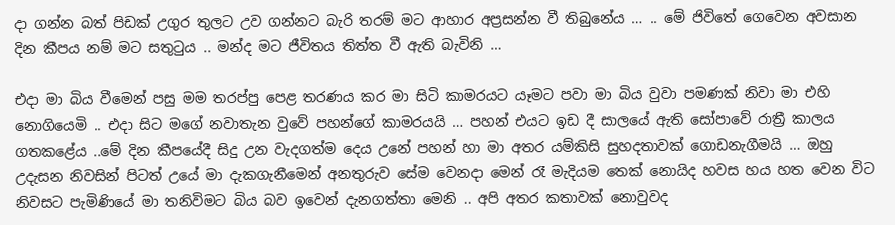දා ගන්න බත් පිඩක් උගුර තුලට උව ගන්නට බැරි තරම් මට ආහාර අප්‍රසන්න වී තිබුනේය … .. මේ ජිවිතේ ගෙවෙන අවසාන දින කීපය නම් මට සතුටුය .. මන්ද මට ජීවිතය තිත්ත වී ඇති බැවිනි …

එදා මා බිය වීමෙන් පසු මම තරප්පු පෙළ තරණය කර මා සිටි කාමරයට යෑමට පවා මා බිය වුවා පමණක් නිවා මා එහි නොගියෙමි .. එදා සිට මගේ නවාතැන වුවේ පහන්ගේ කාමරයයි … පහන් එයට ඉඩ දී සාලයේ ඇති සෝපාවේ රාත්‍රී කාලය ගතකළේය ..මේ දින කීපයේදී සිදු උන වැදගත්ම දෙය උනේ පහන් හා මා අතර යම්කිසි සුහදතාවක් ගොඩනැගීමයි … ඔහු උදැසන නිවසින් පිටත් උයේ මා දැකගැනීමෙන් අනතුරුව සේම වෙනදා මෙන් රෑ මැදියම තෙක් නොයිද හවස හය හත වෙන විට නිවසට පැමිණියේ මා තනිවිමට බිය බව ඉවෙන් දැනගත්තා මෙනි .. අපි අතර කතාවක් නොවුවද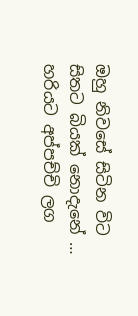ඔහු නිවසේ සිටින විට සිතට බියක් නොදැනේ … හරියට අප්පච්චි ලග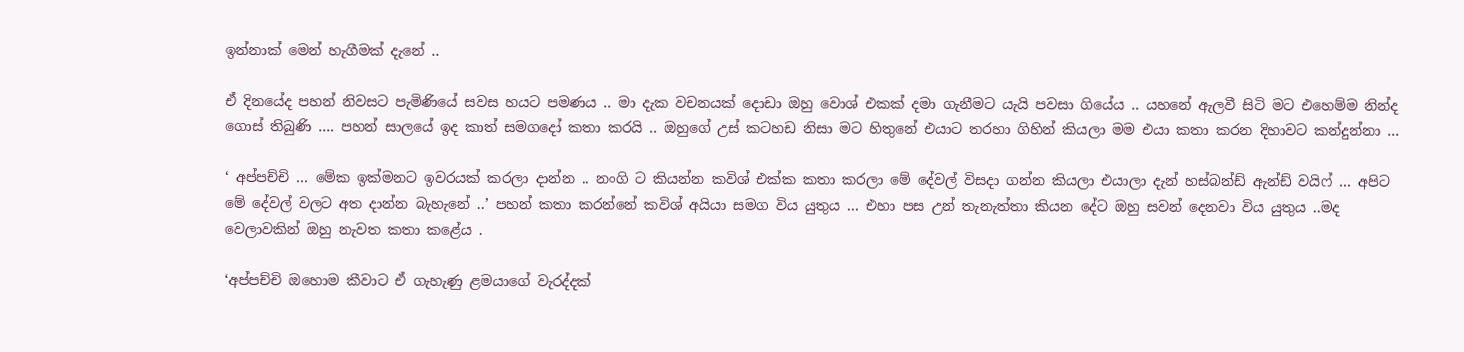ඉන්නාක් මෙන් හැගීමක් දැනේ ..

ඒ දිනයේද පහන් නිවසට පැමිණියේ සවස හයට පමණය .. මා දැක වචනයක් දොඩා ඔහු වොශ් එකක් දමා ගැනීමට යැයි පවසා ගියේය .. යහනේ ඇලවී සිටි මට එහෙම්ම නින්ද ගොස් තිබුණි …. පහන් සාලයේ ඉද කාත් සමගදෝ කතා කරයි .. ඔහුගේ උස් කටහඩ නිසා මට හිතුනේ එයාට තරහා ගිහින් කියලා මම එයා කතා කරන දිහාවට කන්දුන්නා …

‘ අප්පච්චි … මේක ඉක්මනට ඉවරයක් කරලා දාන්න .. නංගි ට කියන්න කවිශ් එක්ක කතා කරලා මේ දේවල් විසදා ගන්න කියලා එයාලා දැන් හස්බන්ඩ් ඇන්ඩ් වයිෆ් … අපිට මේ දේවල් වලට අත දාන්න බැහැනේ ..’ පහන් කතා කරන්නේ කවිශ් අයියා සමග විය යුතුය … එහා පස උන් තැනැත්තා කියන දේට ඔහු සවන් දෙනවා විය යුතුය ..මද වෙලාවකින් ඔහු නැවත කතා කළේය .

‘අප්පච්චි ඔහොම කීවාට ඒ ගැහැණු ළමයාගේ වැරද්දක්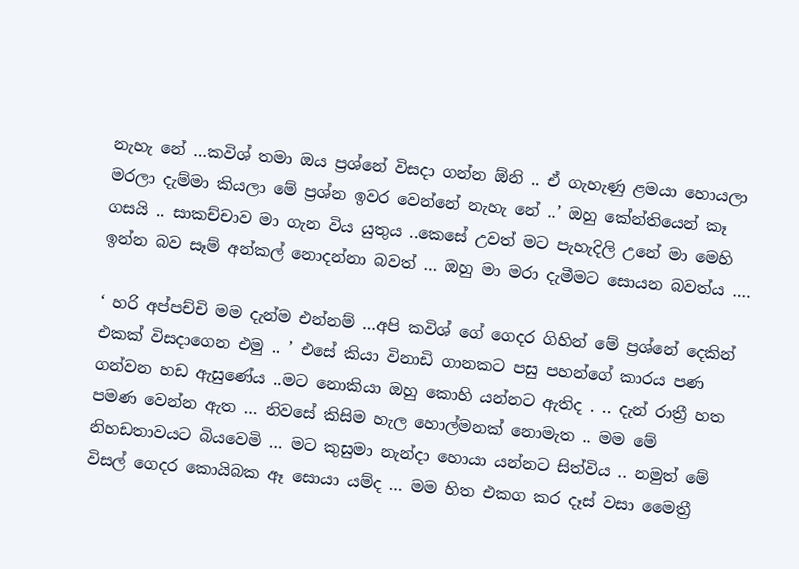නැහැ නේ …කවිශ් තමා ඔය ප්‍රශ්නේ විසදා ගන්න ඕනි .. ඒ ගැහැණු ළමයා හොයලා මරලා දැම්මා කියලා මේ ප්‍රශ්න ඉවර වෙන්නේ නැහැ නේ ..’ ඔහු කේන්තියෙන් කෑ ගසයි .. සාකච්චාව මා ගැන විය යුතුය ..කෙසේ උවත් මට පැහැදිලි උනේ මා මෙහි ඉන්න බව සෑම් අන්කල් නොදන්නා බවත් … ඔහු මා මරා දැමීමට සොයන බවත්ය ….

‘ හරි අප්පච්චි මම දැන්ම එන්නම් …අපි කවිශ් ගේ ගෙදර ගිහින් මේ ප්‍රශ්නේ දෙකින් එකක් විසදාගෙන එමු .. ’ එසේ කියා විනාඩි ගානකට පසු පහන්ගේ කාරය පණ ගන්වන හඩ ඇසුණේය ..මට නොකියා ඔහු කොහි යන්නට ඇතිද . .. දැන් රාත්‍රී හත පමණ වෙන්න ඇත … නිවසේ කිසිම හැල හොල්මනක් නොමැත .. මම මේ නිහඩතාවයට බියවෙමි … මට කුසුමා නැන්දා හොයා යන්නට සිත්විය .. නමුත් මේ විසල් ගෙදර කොයිබක ඈ සොයා යම්ද … මම හිත එකග කර දෑස් වසා මෛත්‍රී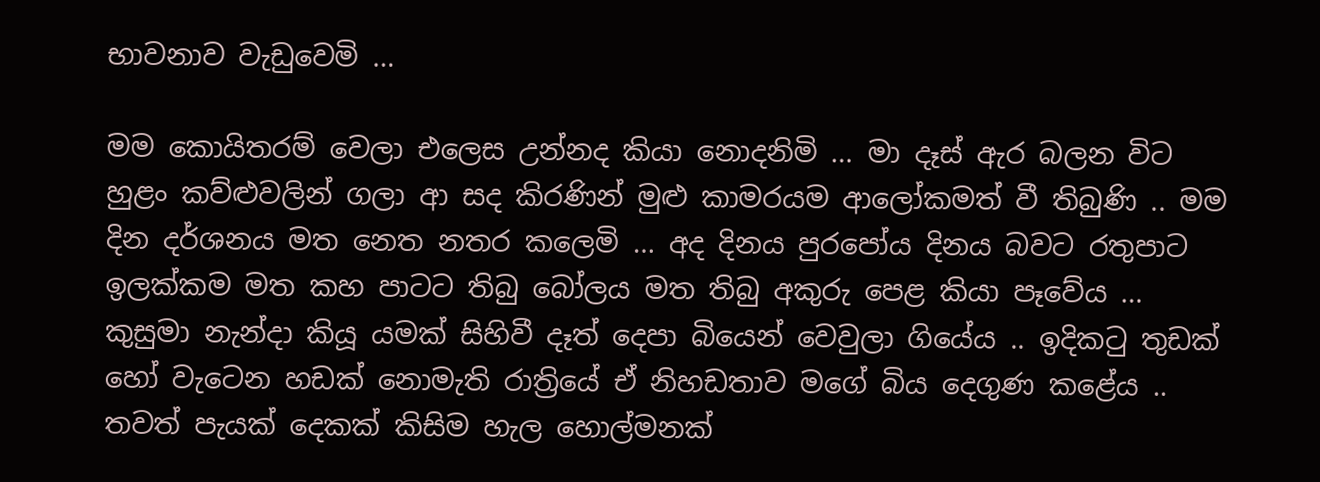භාවනාව වැඩුවෙමි …

මම කොයිතරම් වෙලා එලෙස උන්නද කියා නොදනිමි … මා දෑස් ඇර බලන විට හුළං කව්ළුවලින් ගලා ආ සද කිරණින් මුළු කාමරයම ආලෝකමත් වී තිබුණි .. මම දින දර්ශනය මත නෙත නතර කලෙමි … අද දිනය පුරපෝය දිනය බවට රතුපාට ඉලක්කම මත කහ පාටට තිබු බෝලය මත තිබු අකුරු පෙළ කියා පෑවේය … කුසුමා නැන්දා කියූ යමක් සිහිවී දෑත් දෙපා බියෙන් වෙවුලා ගියේය .. ඉදිකටු තුඩක් හෝ වැටෙන හඩක් නොමැති රාත්‍රියේ ඒ නිහඩතාව මගේ බිය දෙගුණ කළේය .. තවත් පැයක් දෙකක් කිසිම හැල හොල්මනක්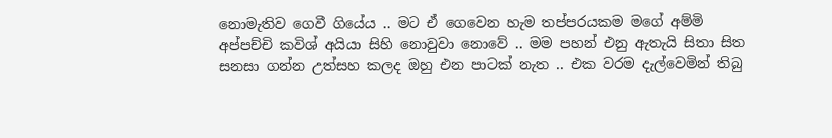නොමැතිව ගෙවී ගියේය .. මට ඒ ගෙවෙන හැම තප්පරයකම මගේ අම්මි අප්පච්චි කවිශ් අයියා සිහි නොවුවා නොවේ .. මම පහන් එනු ඇතැයි සිතා සිත සනසා ගන්න උත්සහ කලද ඔහු එන පාටක් නැත .. එක වරම දැල්වෙමින් තිබු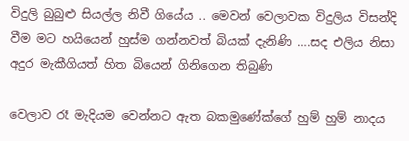විදුලි බුබුළු සියල්ල නිවී ගියේය .. මෙවන් වෙලාවක විදුලිය විසන්දි වීම මට හයියෙන් හුස්ම ගන්නවත් බියක් දැනිණි ….සද එලිය නිසා අදුර මැකීගියත් හිත බියෙන් ගිනිගෙන තිබුණි

වෙලාව රෑ මැදියම වෙන්නට ඇත බකමුණේක්ගේ හුම් හුම් නාදය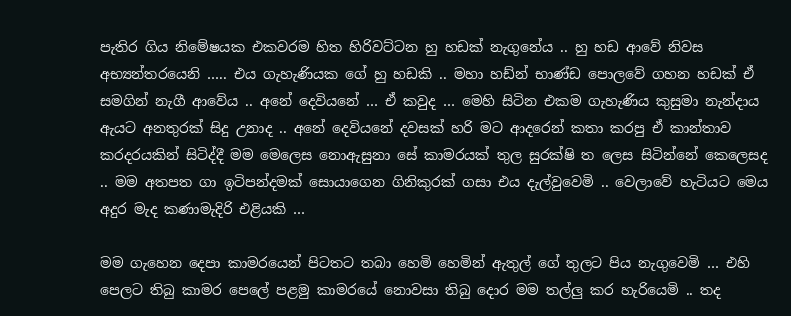පැතිර ගිය නිමේෂයක එකවරම හිත හිරිවට්ටන හු හඩක් නැගුනේය .. හු හඩ ආවේ නිවස අභ්‍යන්තරයෙනි ….. එය ගැහැණියක ගේ හු හඩකි .. මහා හඩ්න් භාණ්ඩ පොලවේ ගහන හඩක් ඒ සමගින් නැගී ආවේය .. අනේ දෙවියනේ … ඒ කවුද … මෙහි සිටින එකම ගැහැණිය කුසුමා නැන්දාය ඇයට අනතුරක් සිදු උනාද .. අනේ දෙවියනේ දවසක් හරි මට ආදරෙන් කතා කරපු ඒ කාන්තාව කරදරයකින් සිටිද්දී මම මෙලෙස නොඇසුනා සේ කාමරයක් තුල සුරක්ෂි ත ලෙස සිටින්නේ කෙලෙසද .. මම අතපත ගා ඉටිපන්දමක් සොයාගෙන ගිනිකුරක් ගසා එය දැල්වුවෙමි .. වෙලාවේ හැටියට මෙය අදුර මැද කණාමැදිරි එළියකි …

මම ගැහෙන දෙපා කාමරයෙන් පිටතට තබා හෙමි හෙමින් ඇතුල් ගේ තුලට පිය නැගුවෙමි … එහි පෙලට තිබු කාමර පෙලේ පළමු කාමරයේ නොවසා තිබු දොර මම තල්ලු කර හැරියෙමි .. තද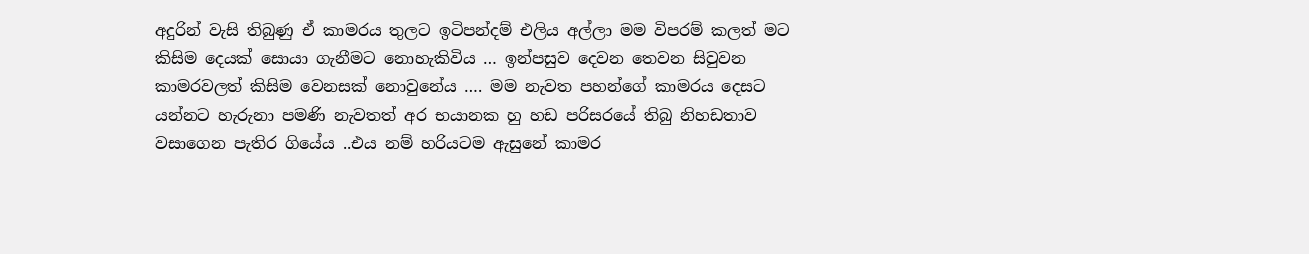අදුරින් වැසි තිබුණු ඒ කාමරය තුලට ඉටිපන්දම් එලිය අල්ලා මම විපරම් කලත් මට කිසිම දෙයක් සොයා ගැනීමට නොහැකිවිය … ඉන්පසුව දෙවන තෙවන සිවුවන කාමරවලත් කිසිම වෙනසක් නොවුනේය …. මම නැවත පහන්ගේ කාමරය දෙසට යන්නට හැරුනා පමණි නැවතත් අර භයානක හු හඩ පරිසරයේ තිබු නිහඩතාව වසාගෙන පැතිර ගියේය ..එය නම් හරියටම ඇසුනේ කාමර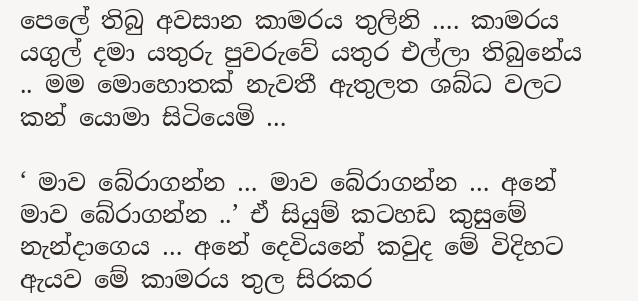පෙලේ තිබු අවසාන කාමරය තුලිනි …. කාමරය යගුල් දමා යතුරු පුවරුවේ යතුර එල්ලා තිබුනේය .. මම මොහොතක් නැවතී ඇතුලත ශබ්ධ වලට කන් යොමා සිටියෙමි …

‘ මාව බේරාගන්න … මාව බේරාගන්න … අනේ මාව බේරාගන්න ..’ ඒ සියුම් කටහඩ කුසුමේ නැන්දාගෙය … අනේ දෙවියනේ කවුද මේ විදිහට ඇයව මේ කාමරය තුල සිරකර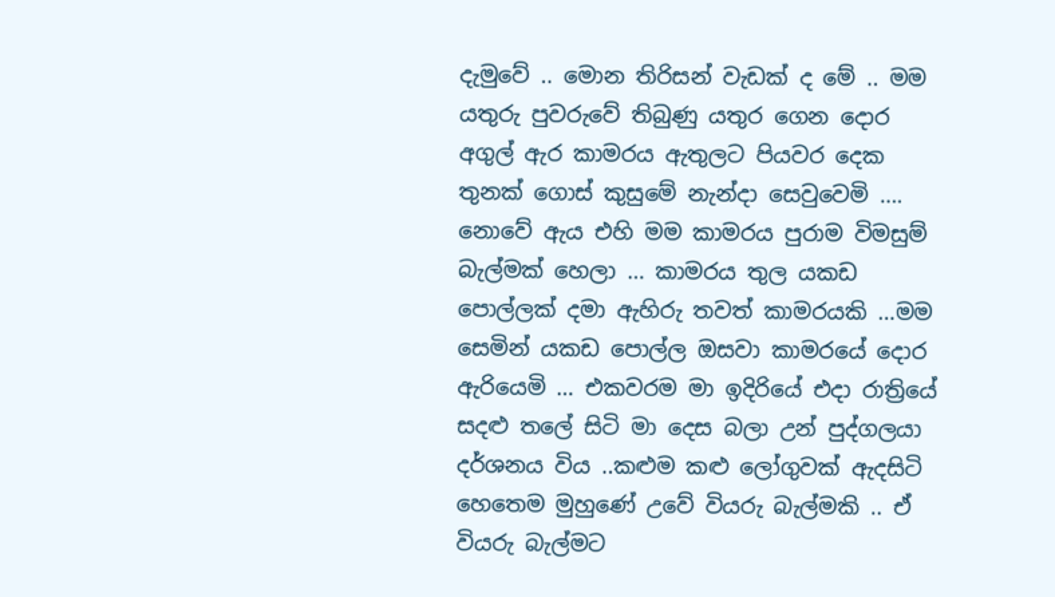දැමුවේ .. මොන තිරිසන් වැඩක් ද මේ .. මම යතුරු පුවරුවේ තිබුණු යතුර ගෙන දොර අගුල් ඇර කාමරය ඇතුලට පියවර දෙක තුනක් ගොස් කුසුමේ නැන්දා සෙවුවෙමි …. නොවේ ඇය එහි මම කාමරය පුරාම විමසුම් බැල්මක් හෙලා … කාමරය තුල යකඩ පොල්ලක් දමා ඇහිරු තවත් කාමරයකි …මම සෙමින් යකඩ පොල්ල ඔසවා කාමරයේ දොර ඇරියෙමි … එකවරම මා ඉදිරියේ එදා රාත්‍රියේ සදළු තලේ සිටි මා දෙස බලා උන් පුද්ගලයා දර්ශනය විය ..කළුම කළු ලෝගුවක් ඇදසිටි හෙතෙම මුහුණේ උවේ වියරු බැල්මකි .. ඒ වියරු බැල්මට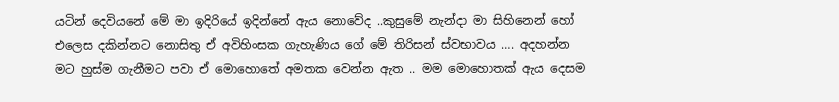යටින් දෙවියනේ මේ මා ඉදිරියේ ඉදින්නේ ඇය නොවේද ..කුසුමේ නැන්දා මා සිහිනෙන් හෝ එලෙස දකින්නට නොසිතු ඒ අවිහිංසක ගැහැණිය ගේ මේ තිරිසන් ස්වභාවය …. අදහන්න මට හුස්ම ගැනීමට පවා ඒ මොහොතේ අමතක වෙන්න ඇත .. මම මොහොතක් ඇය දෙසම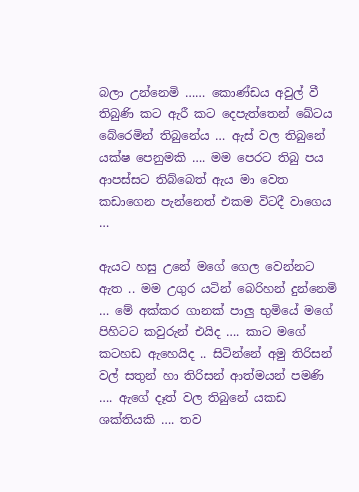බලා උන්නෙමි …… කොණ්ඩය අවුල් වී තිබුණි කට ඇරී කට දෙපැත්තෙන් ඛේටය බේරෙමින් තිබුනේය … ඇස් වල තිබුනේ යක්ෂ පෙනුමකි …. මම පෙරට තිබු පය ආපස්සට තිබ්බෙත් ඇය මා වෙත කඩාගෙන පැන්නෙත් එකම විටදී වාගෙය …

ඇයට හසු උනේ මගේ ගෙල වෙන්නට ඇත .. මම උගුර යටින් බෙරිහන් දුන්නෙමි … මේ අක්කර ගානක් පාලු භුමියේ මගේ පිහිටට කවුරුන් එයිද …. කාට මගේ කටහඩ ඇහෙයිද .. සිටින්නේ අමු තිරිසන් වල් සතුන් හා තිරිසන් ආත්මයන් පමණි …. ඇගේ දෑත් වල තිබුනේ යකඩ ශක්තියකි …. තව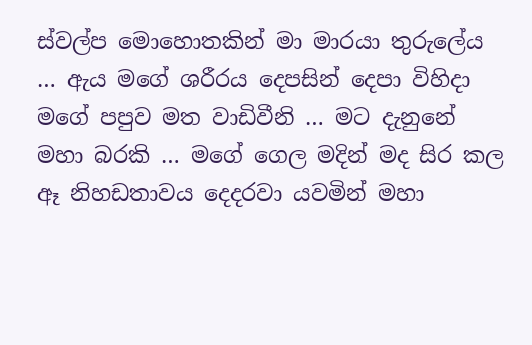ස්වල්ප මොහොතකින් මා මාරයා තුරුලේය … ඇය මගේ ශරීරය දෙපසින් දෙපා විහිදා මගේ පපුව මත වාඩිවීනි … මට දැනුනේ මහා බරකි … මගේ ගෙල මදින් මද සිර කල ඈ නිහඩතාවය දෙදරවා යවමින් මහා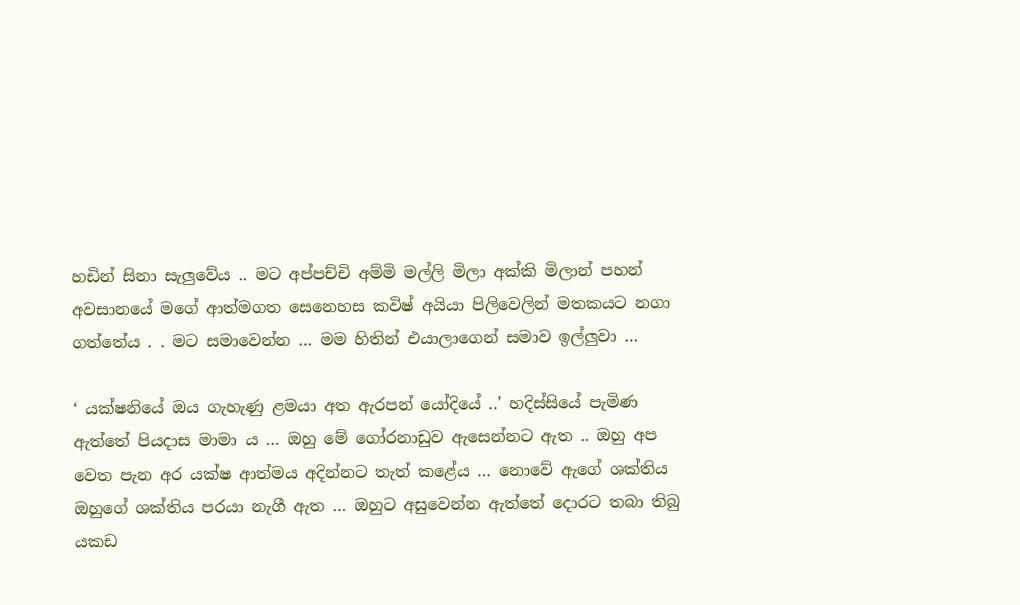හඩින් සිනා සැලුවේය .. මට අප්පච්චි අම්මි මල්ලි මිලා අක්කි මිලාන් පහන් අවසානයේ මගේ ආත්මගත සෙනෙහස කවිෂ් අයියා පිලිවෙලින් මතකයට නගා ගත්තේය . . මට සමාවෙන්න … මම හිතින් එයාලාගෙන් සමාව ඉල්ලුවා …

‘ යක්ෂනියේ ඔය ගැහැණු ළමයා අත ඇරපන් යෝදියේ ..’ හදිස්සියේ පැමිණ ඇත්තේ පියදාස මාමා ය … ඔහු මේ ගෝරනාඩුව ඇසෙන්නට ඇත .. ඔහු අප වෙත පැන අර යක්ෂ ආත්මය අදින්නට තැත් කළේය … නොවේ ඇගේ ශක්තිය ඔහුගේ ශක්තිය පරයා නැගී ඇත … ඔහුට අසුවෙන්න ඇත්තේ දොරට තබා තිබු යකඩ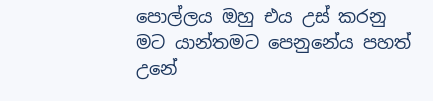පොල්ලය ඔහු එය උස් කරනු මට යාන්තමට පෙනුනේය පහත් උනේ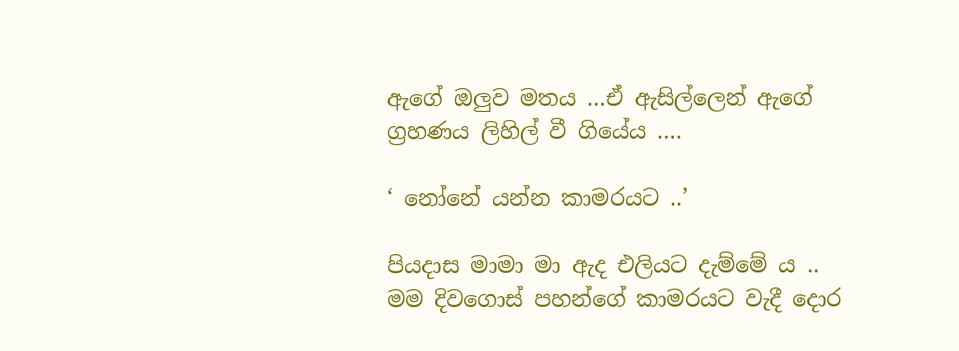ඇගේ ඔලුව මතය …ඒ ඇසිල්ලෙන් ඇගේ ග්‍රහණය ලිහිල් වී ගියේය ….

‘ නෝනේ යන්න කාමරයට ..’

පියදාස මාමා මා ඇද එලියට දැම්මේ ය .. මම දිවගොස් පහන්ගේ කාමරයට වැදී දොර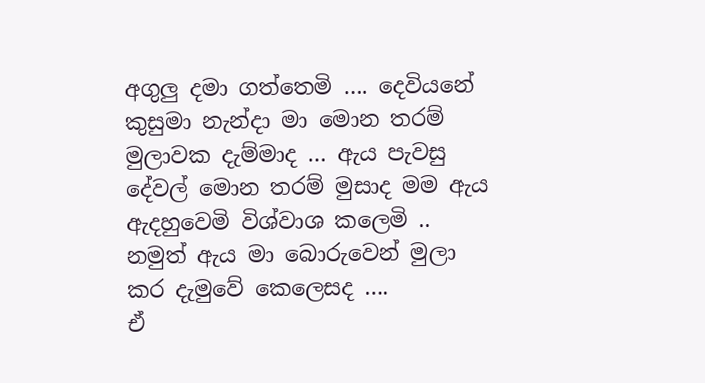අගුලු දමා ගත්තෙමි …. දෙවියනේ කුසුමා නැන්දා මා මොන තරම් මුලාවක දැම්මාද … ඇය පැවසු දේවල් මොන තරම් මුසාද මම ඇය ඇදහුවෙමි විශ්වාශ කලෙමි .. නමුත් ඇය මා බොරුවෙන් මුලා කර දැමුවේ කෙලෙසද ….
ඒ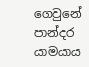ගෙවුනේ පාන්දර යාමයාය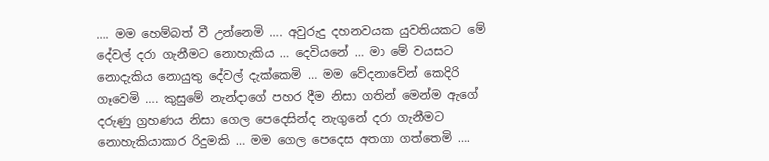…. මම හෙම්බත් වී උන්නෙමි …. අවුරුදු දහනවයක යුවතියකට මේ දේවල් දරා ගැනීමට නොහැකිය … දෙවියනේ … මා මේ වයසට නොදැකිය නොයුතු දේවල් දැක්කෙමි … මම වේදනාවේන් කෙදිරි ගෑවෙමි …. කුසුමේ නැන්දාගේ පහර දීම නිසා ගතින් මෙන්ම ඇගේ දරුණු ග්‍රහණය නිසා ගෙල පෙදෙසින්ද නැගුනේ දරා ගැනීමට නොහැකියාකාර රිදුමකි … මම ගෙල පෙදෙස අතගා ගත්තෙමි ….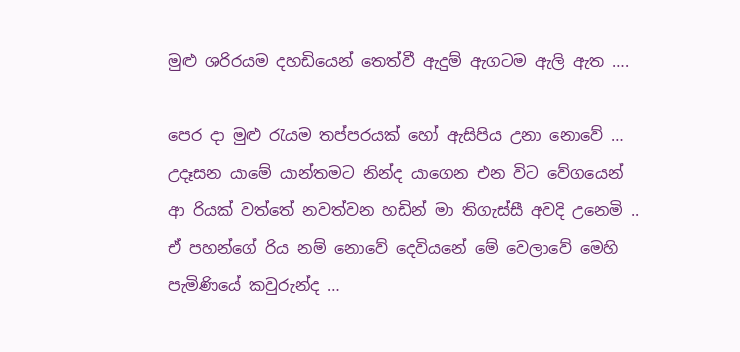මුළු ශරිරයම දහඩියෙන් තෙත්වී ඇදුම් ඇගටම ඇලි ඇත ….

පෙර දා මුළු රැයම තප්පරයක් හෝ ඇසිපිය උනා නොවේ … උදෑසන යාමේ යාන්තමට නින්ද යාගෙන එන විට වේගයෙන් ආ රියක් වත්තේ නවත්වන හඩින් මා තිගැස්සී අවදි උනෙමි .. ඒ පහන්ගේ රිය නම් නොවේ දෙවියනේ මේ වෙලාවේ මෙහි පැමිණියේ කවුරුන්ද …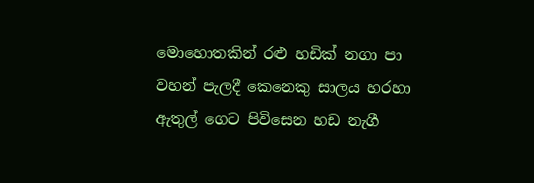මොහොතකින් රළු හඩික් නගා පා වහන් පැලදී කෙනෙකු සාලය හරහා ඇතුල් ගෙට පිවිසෙන හඩ නැගී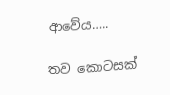ආවේය…..

තව කොටසක්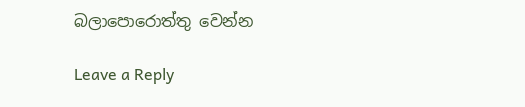බලාපොරොත්තු වෙන්න

Leave a Reply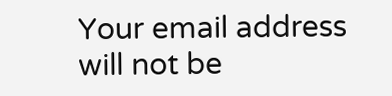Your email address will not be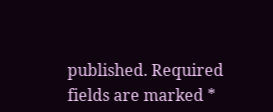published. Required fields are marked *